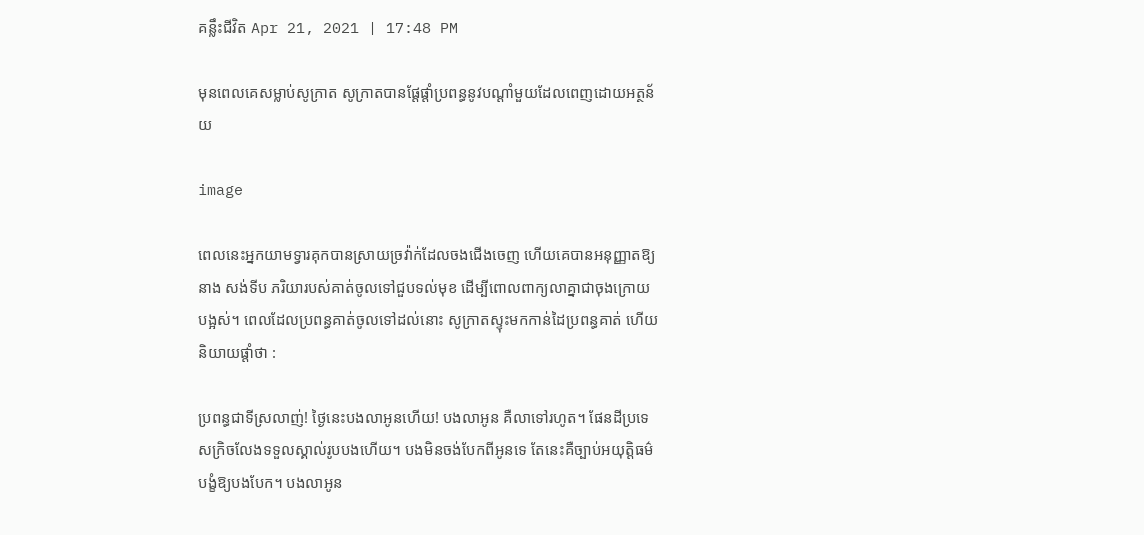គន្លឹះជីវិត Apr 21, 2021 | 17:48 PM

មុនពេលគេសម្លាប់សូក្រាត សូក្រាតបានផ្ដែផ្ដាំប្រពន្ធនូវបណ្ដាំមួយដែលពេញដោយអត្ថន័យ

image

ពេលនេះអ្នកយាមទ្វារគុកបានស្រាយច្រវ៉ាក់ដែលចងជើងចេញ ហើយគេបានអនុញ្ញាតឱ្យនាង សង់ទីប ភរិយារបស់គាត់ចូលទៅជួបទល់មុខ ដើម្បីពោលពាក្យលាគ្នាជាចុងក្រោយបង្អស់។ ពេលដែលប្រពន្ធគាត់ចូលទៅដល់នោះ សូក្រាតស្ទុះមកកាន់ដៃប្រពន្ធគាត់ ហើយនិយាយផ្ដាំថា :

ប្រពន្ធជាទីស្រលាញ់! ថ្ងៃនេះបងលាអូនហើយ! បងលាអូន គឺលាទៅរហូត។ ផែនដីប្រទេសក្រិចលែងទទួលស្គាល់រូបបងហើយ។ បងមិនចង់បែកពីអូនទេ តែនេះគឺច្បាប់អយុត្តិធម៌បង្ខំឱ្យបងបែក។ បងលាអូន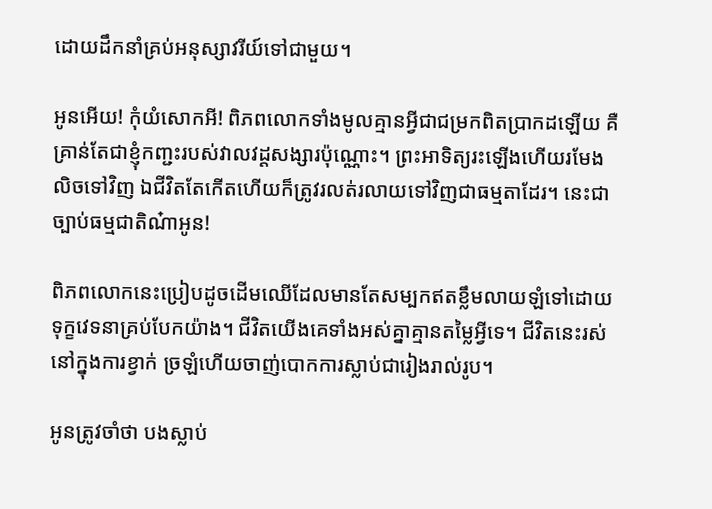ដោយដឹកនាំគ្រប់អនុស្សាវរីយ៍ទៅជាមួយ។

អូនអើយ! កុំយំសោកអី! ពិភពលោកទាំងមូលគ្មានអ្វីជាជម្រកពិតប្រាកដឡើយ គឺគ្រាន់តែជាខ្ញុំកញ្ជះរបស់វាលវដ្ដសង្សារប៉ុណ្ណោះ។ ព្រះអាទិត្យរះឡើងហើយរមែងលិចទៅវិញ ឯជីវិតតែកើតហើយក៏ត្រូវរលត់រលាយទៅវិញជាធម្មតាដែរ។ នេះជាច្បាប់ធម្មជាតិណ៎ាអូន!

ពិភពលោកនេះប្រៀបដូចដើមឈើដែលមានតែសម្បកឥតខ្លឹមលាយឡំទៅដោយទុក្ខវេទនាគ្រប់បែកយ៉ាង។ ជីវិតយើងគេទាំងអស់គ្នាគ្មានតម្លៃអ្វីទេ។ ជីវិតនេះរស់នៅក្នុងការខ្វាក់ ច្រឡំហើយចាញ់បោកការស្លាប់ជារៀងរាល់រូប។

អូនត្រូវចាំថា បងស្លាប់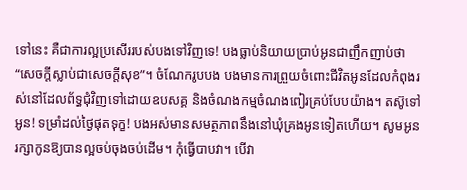ទៅនេះ គឺជាការល្អប្រសើររបស់បងទៅវិញទេ! បងធ្លាប់និយាយប្រាប់អូនជាញឹកញាប់ថា “សេចក្ដីស្លាប់ជាសេចក្ដីសុខ”។ ចំណែករូបបង បងមានការព្រួយចំពោះជីវិតអូនដែលកំពុងរស់នៅដែលព័ទ្ធជុំវិញទៅដោយឧបសគ្គ និងចំណងកម្មចំណងពៀរគ្រប់បែបយ៉ាង។ តស៊ូទៅអូន! ទម្រាំដល់ថ្ងៃផុតទុក្ខ! បងអស់មានសមត្ថភាពនឹងនៅឃុំគ្រងអូនទៀតហើយ។ សូមអូនរក្សាកូនឱ្យបានល្អចប់ចុងចប់ដើម។ កុំធ្វើបាបវា។ បើវា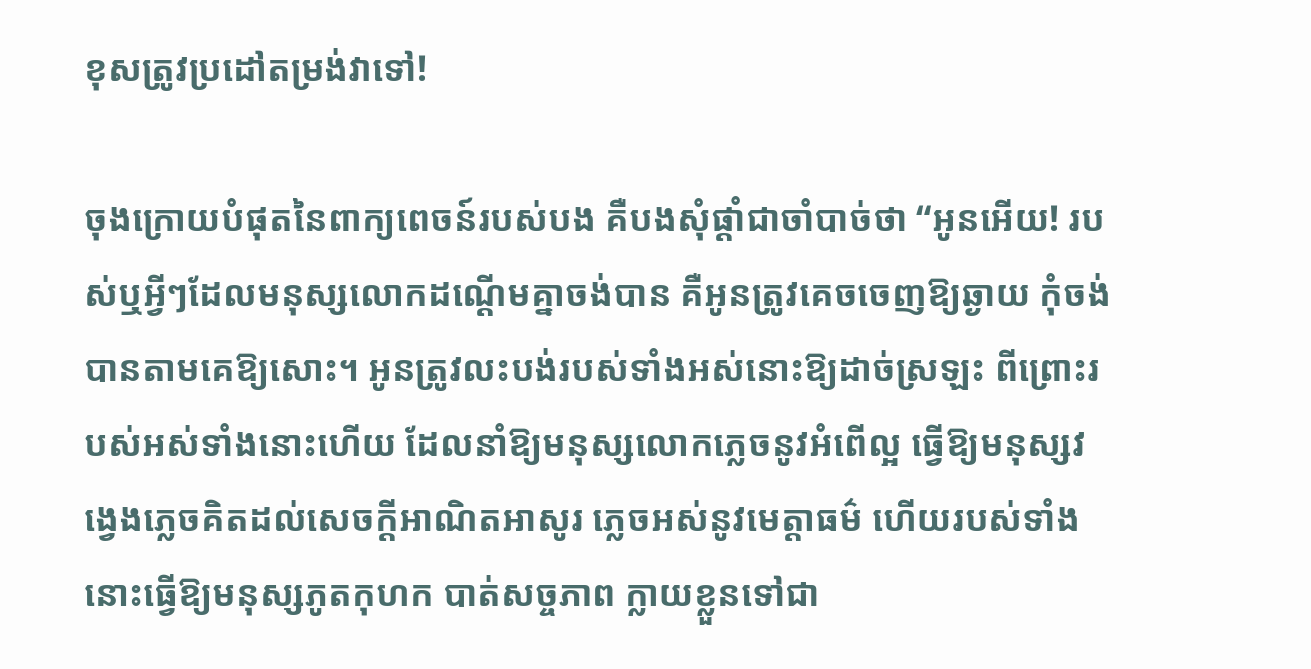ខុសត្រូវប្រដៅតម្រង់វាទៅ!

ចុងក្រោយបំផុតនៃពាក្យពេចន៍របស់បង គឺបងសុំផ្ដាំជាចាំបាច់ថា “អូនអើយ! របស់ឬអ្វីៗដែលមនុស្សលោកដណ្ដើមគ្នាចង់បាន គឺអូនត្រូវគេចចេញឱ្យឆ្ងាយ កុំចង់បានតាមគេឱ្យសោះ។ អូនត្រូវលះបង់របស់ទាំងអស់នោះឱ្យដាច់ស្រឡះ ពីព្រោះរបស់អស់ទាំងនោះហើយ ដែលនាំឱ្យមនុស្សលោកភ្លេចនូវអំពើល្អ ធ្វើឱ្យមនុស្សវង្វេងភ្លេចគិតដល់សេចក្ដីអាណិតអាសូរ ភ្លេចអស់នូវមេត្តាធម៌ ហើយរបស់ទាំងនោះធ្វើឱ្យមនុស្សភូតកុហក បាត់សច្ចភាព ក្លាយខ្លួនទៅជា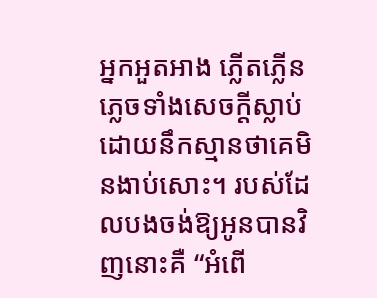អ្នកអួតអាង ភ្លើតភ្លើន ភ្លេចទាំងសេចក្ដីស្លាប់ ដោយនឹកស្មានថាគេមិនងាប់សោះ។ របស់ដែលបងចង់ឱ្យអូនបានវិញនោះគឺ “អំពើ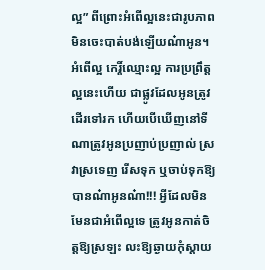ល្អ” ពីព្រោះអំពើល្អនេះជារូបភាពមិនចេះបាត់បង់ឡើយណ៎ាអូន។ អំពើល្អ កេរ្តិ៍ឈ្មោះល្អ ការប្រព្រឹត្តល្អនេះហើយ ជាផ្លូវដែលអូនត្រូវដើរទៅរក ហើយបើឃើញនៅទីណាត្រូវអូនប្រញាប់ប្រញាល់ ស្រវាស្រទេញ រើសទុក ឬចាប់ទុកឱ្យបានណ៎ាអូនណ៎ា!!! អ្វីដែលមិនមែនជាអំពើល្អទេ ត្រូវអូនកាត់ចិត្តឱ្យស្រឡះ លះឱ្យឆ្ងាយកុំស្ដាយ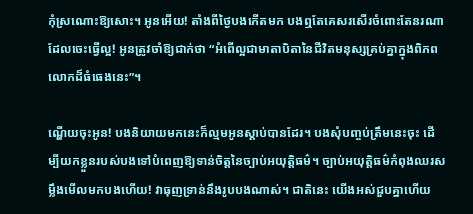កុំស្រណោះឱ្យសោះ។ អូនអើយ! តាំងពីថ្ងៃបងកើតមក បងឮតែគេសរសើរចំពោះតែនរណាដែលចេះធ្វើល្អ! អូនត្រូវចាំឱ្យជាក់ថា “អំពើល្អជាមាតាបិតានៃជីវិតមនុស្សគ្រប់គ្នាក្នុងពិភពលោកដ៏ធំធេងនេះ”។

ណ្ហើយចុះអូន! បងនិយាយមកនេះក៏ល្មមអូនស្ដាប់បានដែរ។ បងសុំបញ្ចប់ត្រឹមនេះចុះ ដើម្បីយកខ្លួនរបស់បងទៅបំពេញឱ្យទាន់ចិត្តនៃច្បាប់អយុត្តិធម៌។ ច្បាប់អយុត្តិធម៌កំពុងឈរសម្លឹងមើលមកបងហើយ! វាធុញទ្រាន់នឹងរូបបងណាស់។ ជាតិនេះ យើងអស់ជួបគ្នាហើយ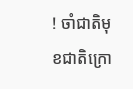! ចាំជាតិមុខជាតិក្រោ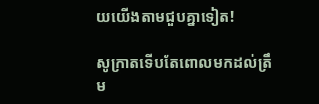យយើងតាមជួបគ្នាទៀត!

សូក្រាតទើបតែពោលមកដល់ត្រឹម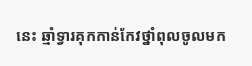នេះ ឆ្មាំទ្វារគុកកាន់កែវថ្នាំពុលចូលមក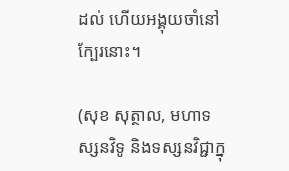ដល់ ហើយអង្គុយចាំនៅក្បែរនោះ។

(សុខ សុត្ថាល, មហាទស្សនវិទូ និងទស្សនវិជ្ជាក្នុ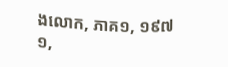ងលោក, ភាគ១, ១៩៧១,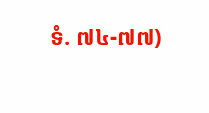ទំ. ៧៤-៧៧)